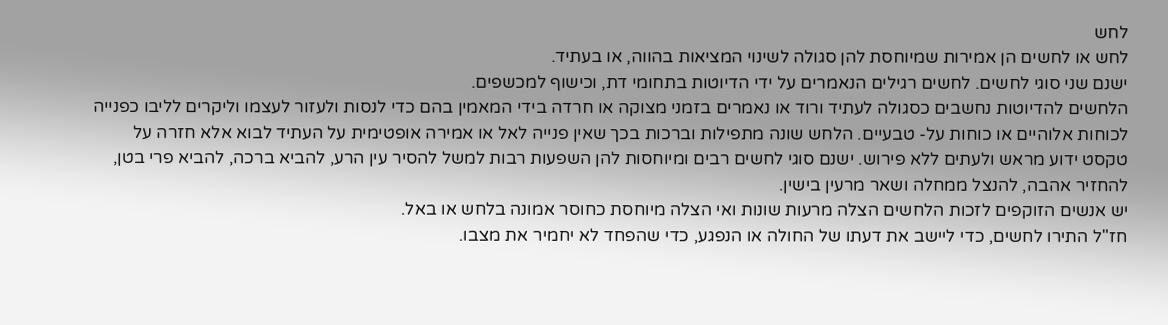לחש
לחש או לחשים הן אמירות שמיוחסת להן סגולה לשינוי המציאות בהווה, או בעתיד.
ישנם שני סוגי לחשים. לחשים רגילים הנאמרים על ידי הדיוטות בתחומי דת, וכישוף למכשפים.
הלחשים להדיוטות נחשבים כסגולה לעתיד ורוד או נאמרים בזמני מצוקה או חרדה בידי המאמין בהם כדי לנסות ולעזור לעצמו וליקרים לליבו כפנייה לכוחות אלוהיים או כוחות על- טבעיים. הלחש שונה מתפילות וברכות בכך שאין פנייה לאל או אמירה אופטימית על העתיד לבוא אלא חזרה על טקסט ידוע מראש ולעתים ללא פירוש. ישנם סוגי לחשים רבים ומיוחסות להן השפעות רבות למשל להסיר עין הרע, להביא ברכה, להביא פרי בטן, להחזיר אהבה, להנצל ממחלה ושאר מרעין בישין.
יש אנשים הזוקפים לזכות הלחשים הצלה מרעות שונות ואי הצלה מיוחסת כחוסר אמונה בלחש או באל.
חז"ל התירו לחשים, כדי ליישב את דעתו של החולה או הנפגע, כדי שהפחד לא יחמיר את מצבו.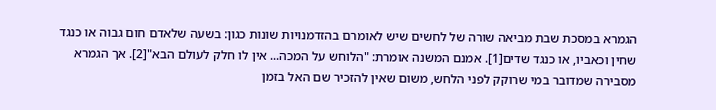הגמרא במסכת שבת מביאה שורה של לחשים שיש לאומרם בהזדמנויות שונות כגון: בשעה שלאדם חום גבוה או כנגד שחין וכאביו, או כנגד שדים[1]. אמנם המשנה אומרת: "הלוחש על המכה... אין לו חלק לעולם הבא"[2]. אך הגמרא מסבירה שמדובר במי שרוקק לפני הלחש, משום שאין להזכיר שם האל בזמן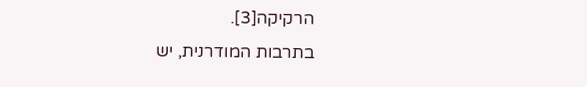הרקיקה[3].
בתרבות המודרנית, יש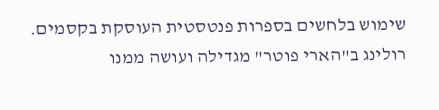שימוש בלחשים בספרות פנטסטית העוסקת בקסמים. רולינג ב"הארי פוטר" מגדילה ועושה ממנו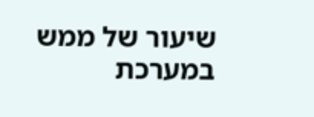שיעור של ממש במערכת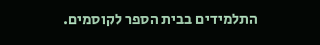התלמידים בבית הספר לקוסמים.